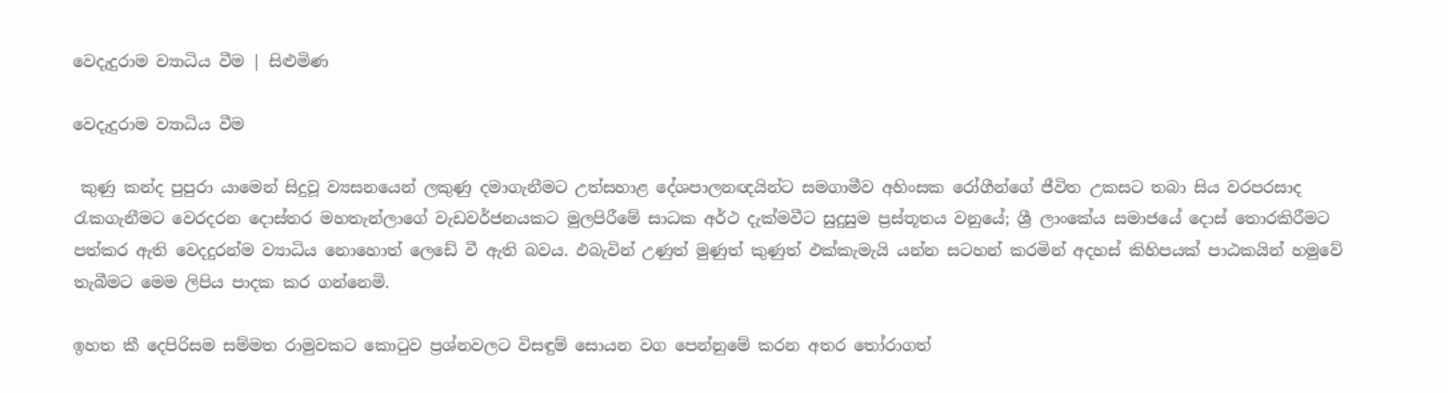වෙදැදුරාම ව්‍යාධිය වීම | සිළුමිණ

වෙදැදුරාම ව්‍යාධිය වීම

 කුණු කන්ද පුපුරා යාමෙන් සිදුවූ ව්‍යසනයෙන් ලකුණු දමාගැනීමට උත්සහාළ දේශපාලනඥයින්ට සමගාමීව අහිංසක රෝගීන්ගේ ජීවිත උකසට තබා සිය වරපරසාද රැකගැනීමට වෙරදරන දොස්තර මහතැන්ලාගේ වැඩවර්ජනයකට මුලපිරීමේ සාධක අර්ථ දැක්මවීට සුදුසුම ප්‍රස්තූතය වනුයේ; ශ්‍රී ලාංකේය සමාජයේ දොස් තොරකිරීමට පත්කර ඇති වෙදදුරන්ම ව්‍යාධිය නොහොත් ලෙඩේ වී ඇති බවය. ඵබැවින් උණුත් මුණුත් කුණුත් ඵක්කැමැයි යන්න සටහන් කරමින් අදහස් කිහිපයක් පාඨකයින් හමුවේ තැබීමට මෙම ලිපිය පාදක කර ගන්නෙමි.

ඉහත කී දෙපිරිසම සම්මත රාමුවකට කොටුව ප්‍රශ්නවලට විසඳුම් සොයන වග පෙන්නුමේ කරන අතර තෝරාගත්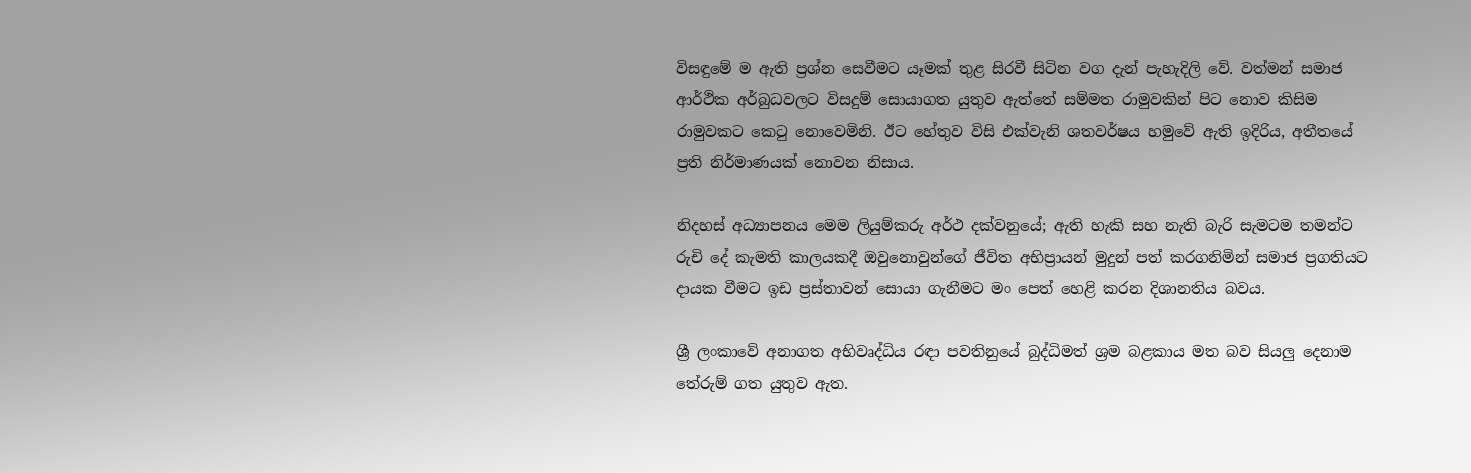විසඳුමේ ම ඇති ප්‍රශ්න සෙවීමට යෑමක් තුළ සිරවී සිටින වග දැන් පැහැදිලි වේ. වත්මන් සමාජ ආර්ථික අර්බුධවලට විසදුම් සොයාගත යුතුව ඇත්තේ සම්මත රාමුවකින් පිට නොව කිසිම රාමුවකට කෙටු නොවෙමිනි. ඊට හේතුව විසි එක්වැනි ශතවර්ෂය හමුවේ ඇති ඉදිරිය, අතීතයේ ප්‍රති නිර්මාණයක් නොවන නිසාය.

නිදහස් අධ්‍යාපනය මෙම ලියුම්කරු අර්ථ දක්වනුයේ; ඇති හැකි සහ නැති බැරි සැමටම තමන්ට රුචි දේ කැමති කාලයකදී ඔවුනොවුන්ගේ ජීවිත අභිප්‍රායන් මුදුන් පත් කරගනිමින් සමාජ ප්‍රගතියට දායක වීමට ඉඩ ප්‍රස්තාවන් සොයා ගැනීමට මං පෙත් හෙළි කරන දිශානතිය බවය.

ශ්‍රී ලංකාවේ අනාගත අභිවෘද්ධිය රඳා පවතිනුයේ බුද්ධිමත් ශ්‍රම බළකාය මත බව සියලු දෙනාම තේරුම් ගත යුතුව ඇත.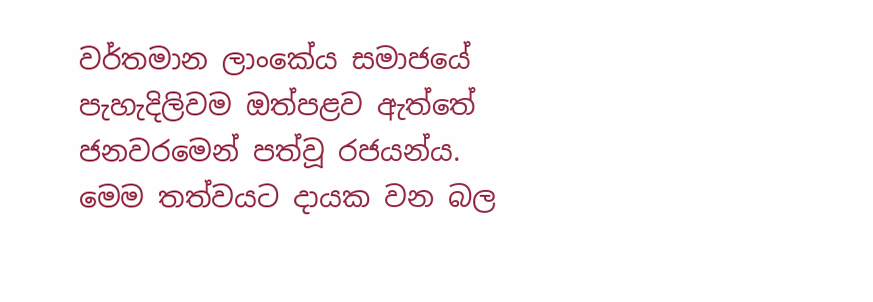වර්තමාන ලාංකේය සමාජයේ පැහැදිලිවම ඔත්පළව ඇත්තේ ජනවරමෙන් පත්වූ රජයන්ය. මෙම තත්වයට දායක වන බල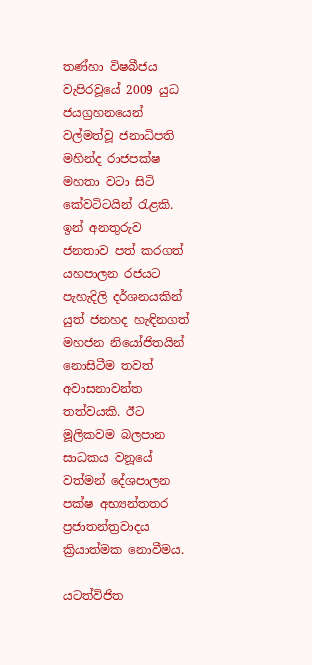තණ්හා විෂබීජය වැපිරවූයේ 2009 යුධ ජයග්‍රහනයෙන් වල්මත්වූ ජනාධිපති මහින්ද රාජපක්ෂ මහතා වටා සිටි කේවටිටයින් රැළකි. ඉන් අනතුරුව ජනතාව පත් කරගත් යහපාලන රජයට පැහැදිලි දර්ශනයකින් යුත් ජනහද හැඳිනගත් මහජන නියෝජිතයින් නොසිටීම තවත් අවාසනාවන්ත තත්වයකි. ඊට මූලිකවම බලපාන සාධකය වනූයේ වත්මන් දේශපාලන පක්ෂ අභ්‍යන්තතර ප්‍රජාතන්ත්‍රවාදය ක්‍රියාත්මක නොවීමය.

යටත්විජිත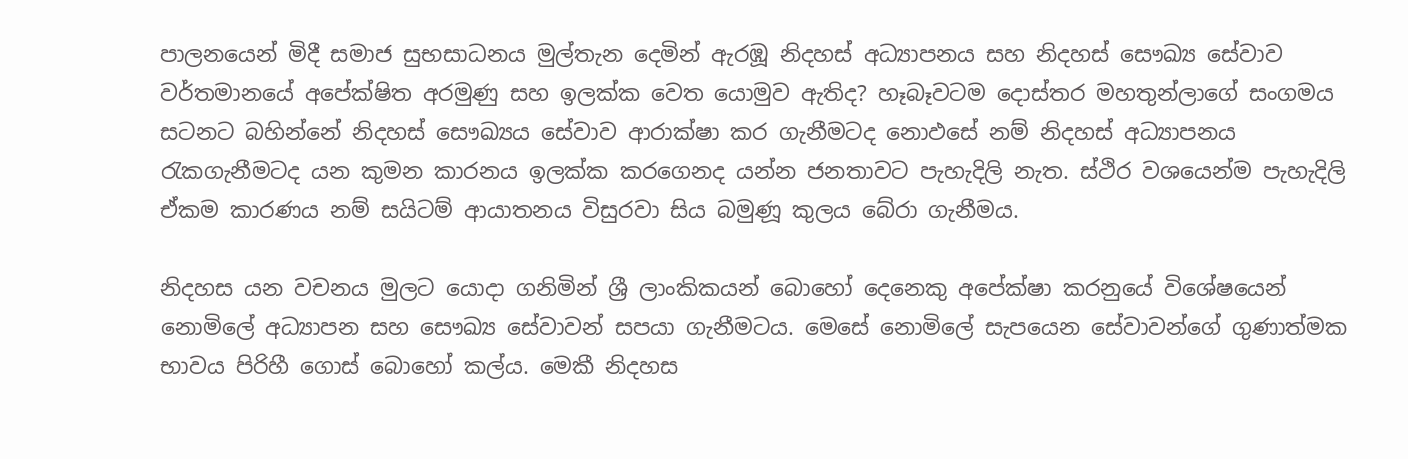පාලනයෙන් මිදී සමාජ සුභසාධනය මුල්තැන දෙමින් ඇරඹූ නිදහස් අධ්‍යාපනය සහ නිදහස් සෞඛ්‍ය සේවාව වර්තමානයේ අපේක්ෂිත අරමුණු සහ ඉලක්ක වෙත යොමුව ඇතිද? හෑබෑවටම දොස්තර මහතුන්ලාගේ සංගමය සටනට බහින්නේ නිදහස් සෞඛ්‍යය සේවාව ආරාක්ෂා කර ගැනීමටද නොඵසේ නම් නිදහස් අධ්‍යාපනය රැකගැනීමටද යන කුමන කාරනය ඉලක්ක කරගෙනද යන්න ජනතාවට පැහැදිලි නැත. ස්ථිර වශයෙන්ම පැහැදිලි ඒකම කාරණය නම් සයිටම් ආයාතනය විසුරවා සිය බමුණූ කුලය බේරා ගැනීමය.

නිදහස යන වචනය මුලට යොදා ගනිමින් ශ්‍රී ලාංකිකයන් බොහෝ දෙනෙකු අපේක්ෂා කරනුයේ විශේෂයෙන් නොමිලේ අධ්‍යාපන සහ සෞඛ්‍ය සේවාවන් සපයා ගැනීමටය. මෙසේ නොමිලේ සැපයෙන සේවාවන්ගේ ගුණාත්මක භාවය පිරිහී ගොස් බොහෝ කල්ය. මෙකී නිදහස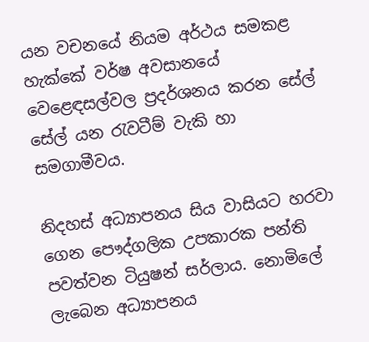යන වචනයේ නියම අර්ථය සමකළ හැක්කේ වර්ෂ අවසානයේ වෙළෙඳසල්වල ප්‍රදර්ශනය කරන සේල් සේල් යන රැවටීම් වැකි හා සමගාමීවය.

නිදහස් අධ්‍යාපනය සිය වාසියට හරවා ගෙන පෞද්ගලික උපකාරක පන්ති පවත්වන ටියුෂන් සර්ලාය. නොමිලේ ලැබෙන අධ්‍යාපනය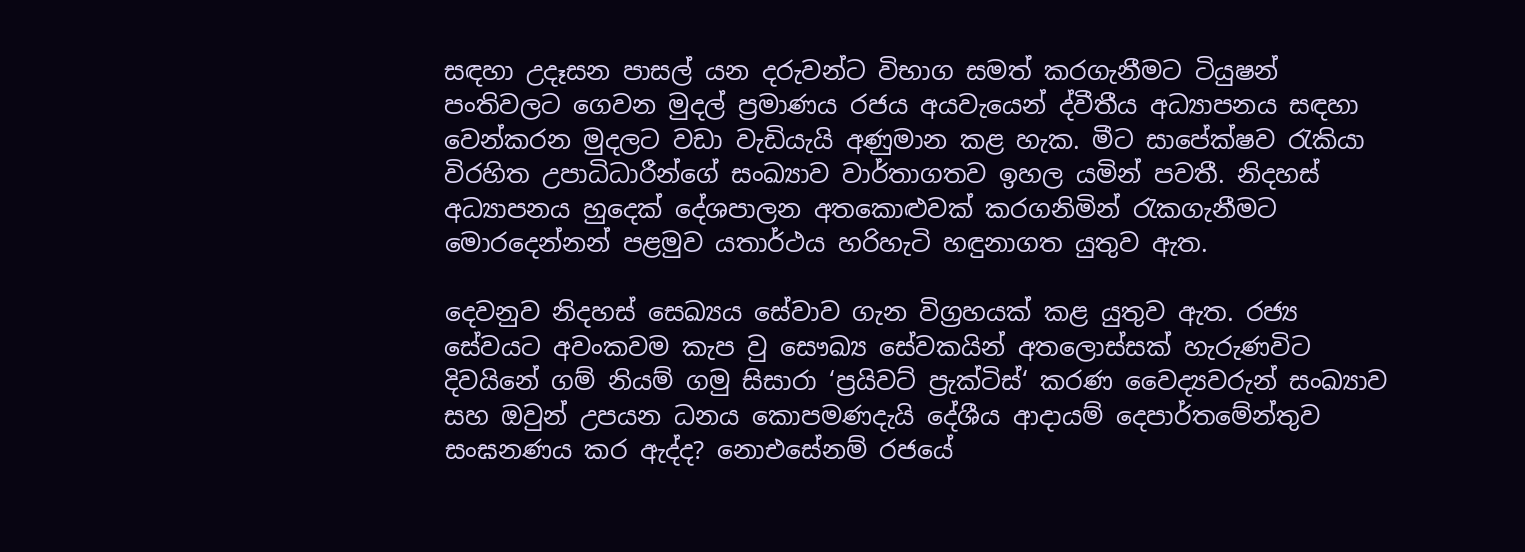සඳහා උදෑසන පාසල් යන දරුවන්ට විභාග සමත් කරගැනීමට ටියුෂන් පංතිවලට ගෙවන මුදල් ප්‍රමාණය රජය අයවැයෙන් ද්වීතීය අධ්‍යාපනය සඳහා වෙන්කරන මුදලට වඩා වැඩියැයි අණුමාන කළ හැක. මීට සාපේක්ෂව රැකියා විරහිත උපාධිධාරීන්ගේ සංඛ්‍යාව වාර්තාගතව ඉහල යමින් පවතී. නිදහස් අධ්‍යාපනය හුදෙක් දේශපාලන අතකොළුවක් කරගනිමින් රැකගැනීමට මොරදෙන්නන් පළමුව යතාර්ථය හරිහැටි හඳුනාගත යුතුව ඇත.

දෙවනුව නිදහස් සෙඛ්‍යය සේවාව ගැන විග්‍රහයක් කළ යුතුව ඇත. රජ්‍ය සේවයට අවංකවම කැප වු සෞඛ්‍ය සේවකයින් අතලොස්සක් හැරුණවිට දිවයිනේ ගම් නියම් ගමු සිසාරා ‘ප්‍රයිවට් ප්‍රැක්ටිස්‘ කරණ වෛද්‍යවරුන් සංඛ්‍යාව සහ ඔවුන් උපයන ධනය කොපමණදැයි දේශීය ආදායම් දෙපාර්තමේන්තුව සංඝනණය කර ඇද්ද? නොඑසේනම් රජයේ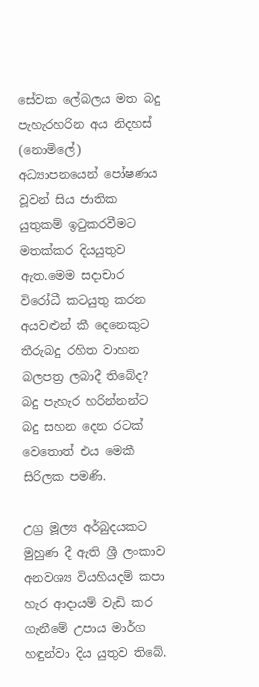සේවක ලේබලය මත බදු පැහැරහරින අය නිදහස් (නොමිලේ) අධ්‍යාපනයෙන් පෝෂණය වූවන් සිය ජාතික යුතුකම් ඉටුකරවීමට මතක්කර දියයුතුව ඇත.මෙම සදාචාර විරෝධී කටයුතු කරන අයවළුන් කී දෙනෙකුට තීරුබදු රහිත වාහන බලපත්‍ර ලබාදී තිබේද? බදු පැහැර හරින්නන්ට බදු සහන දෙන රටක් වෙතොත් එය මෙකී සිරිලක පමණි.

උග්‍ර මූල්‍ය අර්බුදයකට මුහුණ දී ඇති ශ්‍රී ලංකාව අනවශ්‍ය වියහියදම් කපා හැර ආදායම් වැඩි කර ගැනීමේ උපාය මාර්ග හඳුන්වා දිය යුතුව තිබේ.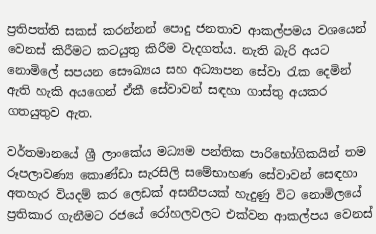ප්‍රතිපත්ති සකස් කරන්නන් පොදු ජනතාව ආකල්පමය වශයෙන් වෙනස් කිරීමට කටයුතු කිරීම වැදගත්ය. නැති බැරි අයට නොමිලේ සපයන සෞඛ්‍යය සහ අධ්‍යාපන සේවා රැක දෙමින් ඇති හැකි අයගෙන් ඒකී සේවාවන් සඳහා ගාස්තු අයකර ගතයුතුව ඇත.

වර්තමානයේ ශ්‍රී ලාංකේය මධ්‍යම පන්තික පාරිභෝගිකයින් තම රූපලාවණ්‍ය කොණ්ඩා සැරසිලි සමේභාහණ සේවාවන් සෙඳහා අතහැර වියදම් කර ලෙඩක් අසනීපයක් හැදුණු විට නොමිලයේ ප්‍රතිකාර ගැනීමට රජයේ රෝහලවලට එක්වන ආකල්පය වෙනස්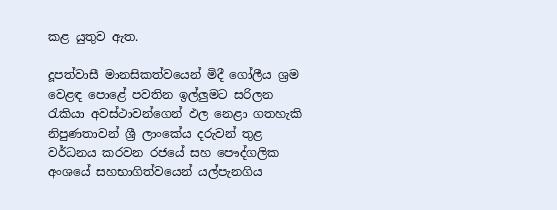කළ යුතුව ඇත.

දූපත්වාසී මානසිකත්වයෙන් මිදී ගෝලීය ශ්‍රම වෙළඳ පොළේ පවතින ඉල්ලුමට සරිලන රැකියා අවස්ථාවන්ගෙන් ඵල නෙළා ගතහැකි නිපුණතාවන් ශ්‍රී ලාංකේය දරුවන් තුළ වර්ධනය කරවන රජයේ සහ පෞද්ගලික අංශයේ සහභාගිත්වයෙන් යල්පැනගිය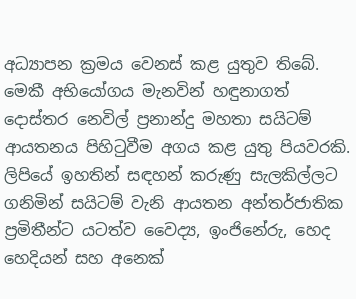අධ්‍යාපන ක්‍රමය වෙනස් කළ යුතුව තිබේ. මෙකී අභියෝගය මැනවින් හඳුනාගත් දොස්තර නෙවිල් ප්‍රනාන්දු මහතා සයිටම් ආයතනය පිහිටුවීම අගය කළ යුතු පියවරකි. ලිපියේ ඉහතින් සඳහන් කරුණු සැලකිල්ලට ගනිමින් සයිටම් වැනි ආයතන අන්තර්ජාතික ප්‍රමිතීන්ට යටත්ව වෛද්‍ය, ඉංජිනේරු, හෙද හෙදියන් සහ අනෙක්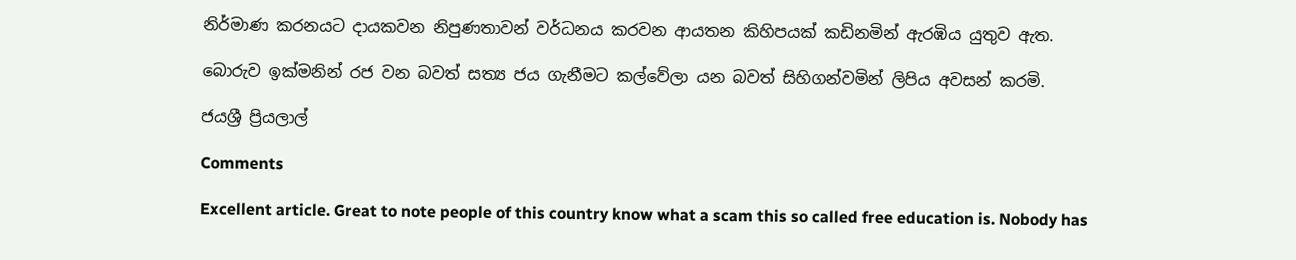නිර්මාණ කරනයට දායකවන නිපුණතාවන් වර්ධනය කරවන ආයතන කිහිපයක් කඩිනමින් ඇරඹිය යුතුව ඇත.

බොරුව ඉක්මනින් රජ වන බවත් සත්‍ය ජය ගැනීමට කල්වේලා යන බවත් සිහිගන්වමින් ලිපිය අවසන් කරමි.

ජයශ්‍රී ප්‍රියලාල්

Comments

Excellent article. Great to note people of this country know what a scam this so called free education is. Nobody has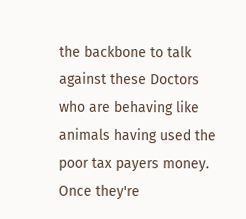the backbone to talk against these Doctors who are behaving like animals having used the poor tax payers money. Once they're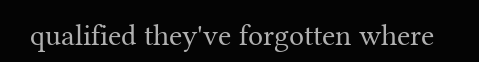qualified they've forgotten where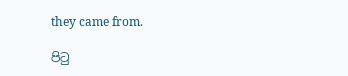they came from.

පිටු